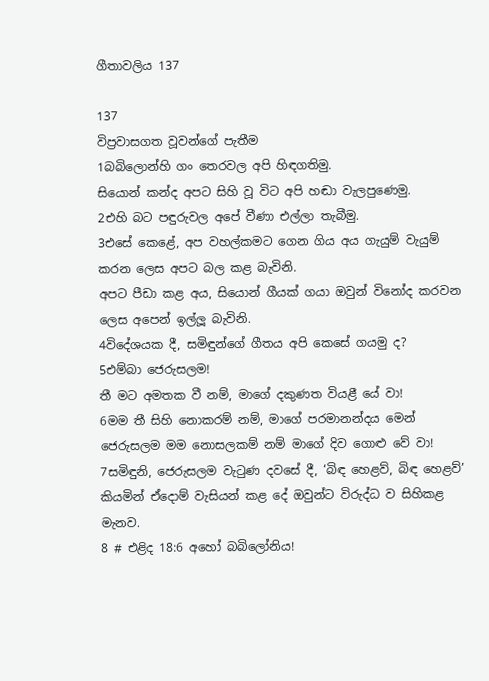ගීතාවලිය 137

137
විප්‍රවාසගත වූවන්ගේ පැතීම
1බබිලොන්හි ගං තෙරවල අපි හිඳගතිමු.
සියොන් කන්ද අපට සිහි වූ විට අපි හඬා වැලපුණෙමු.
2එහි බට පඳුරුවල අපේ වීණා එල්ලා තැබීමු.
3එසේ කෙළේ, අප වහල්කමට ගෙන ගිය අය ගැයුම් වැයුම් කරන ලෙස අපට බල කළ බැවිනි.
අපට පීඩා කළ අය, සියොන් ගීයක් ගයා ඔවුන් විනෝද කරවන ලෙස අපෙන් ඉල්ලූ බැවිනි.
4විදේශයක දී, සමිඳුන්ගේ ගීතය අපි කෙසේ ගයමු ද?
5එම්බා ජෙරුසලම!
තී මට අමතක වී නම්, මාගේ දකුණත වියළී යේ වා!
6මම තී සිහි නොකරම් නම්, මාගේ පරමානන්දය මෙන් ජෙරුසලම මම නොසලකම් නම් මාගේ දිව ගොළු වේ වා!
7සමිඳුනි, ජෙරුසලම වැටුණ දවසේ දී, ‘බිඳ හෙළව්, බිඳ හෙළව්’ කියමින් ඒදොම් වැසියන් කළ දේ ඔවුන්ට විරුද්ධ ව සිහිකළ මැනව.
8 # එළිද 18:6 අහෝ බබිලෝනිය!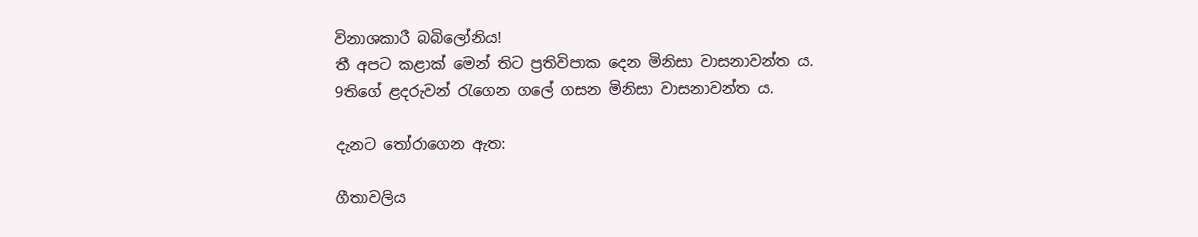විනාශකාරී බබිලෝනිය!
තී අපට කළාක් මෙන් තිට ප්‍රතිවිපාක දෙන මිනිසා වාසනාවන්ත ය.
9තිගේ ළදරුවන් රැගෙන ගලේ ගසන මිනිසා වාසනාවන්ත ය.

දැනට තෝරාගෙන ඇත:

ගීතාවලිය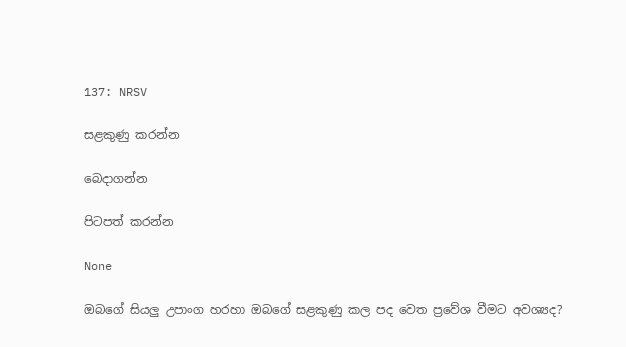137: NRSV

සළකුණු කරන්න

බෙදාගන්න

පිටපත් කරන්න

None

ඔබගේ සියලු උපාංග හරහා ඔබගේ සළකුණු කල පද වෙත ප්‍රවේශ වීමට අවශ්‍යද?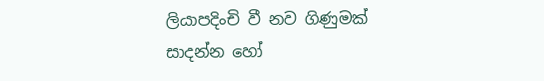ලියාපදිංචි වී නව ගිණුමක් සාදන්න හෝ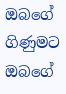ඔබගේ ගිණුමට ඔබගේ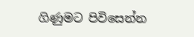ගිණුමට පිවිසෙන්න